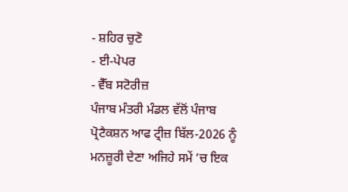- ਸ਼ਹਿਰ ਚੁਣੋ
- ਈ-ਪੇਪਰ
- ਵੈੱਬ ਸਟੋਰੀਜ਼
ਪੰਜਾਬ ਮੰਤਰੀ ਮੰਡਲ ਵੱਲੋਂ ਪੰਜਾਬ ਪ੍ਰੋਟੈਕਸ਼ਨ ਆਫ ਟ੍ਰੀਜ਼ ਬਿੱਲ-2026 ਨੂੰ ਮਨਜ਼ੂਰੀ ਦੇਣਾ ਅਜਿਹੇ ਸਮੇਂ ’ਚ ਇਕ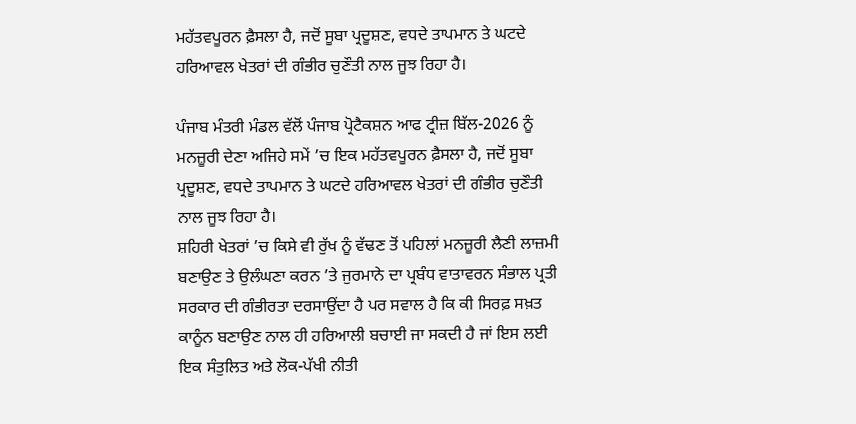ਮਹੱਤਵਪੂਰਨ ਫ਼ੈਸਲਾ ਹੈ, ਜਦੋਂ ਸੂਬਾ ਪ੍ਰਦੂਸ਼ਣ, ਵਧਦੇ ਤਾਪਮਾਨ ਤੇ ਘਟਦੇ ਹਰਿਆਵਲ ਖੇਤਰਾਂ ਦੀ ਗੰਭੀਰ ਚੁਣੌਤੀ ਨਾਲ ਜੂਝ ਰਿਹਾ ਹੈ।

ਪੰਜਾਬ ਮੰਤਰੀ ਮੰਡਲ ਵੱਲੋਂ ਪੰਜਾਬ ਪ੍ਰੋਟੈਕਸ਼ਨ ਆਫ ਟ੍ਰੀਜ਼ ਬਿੱਲ-2026 ਨੂੰ ਮਨਜ਼ੂਰੀ ਦੇਣਾ ਅਜਿਹੇ ਸਮੇਂ ’ਚ ਇਕ ਮਹੱਤਵਪੂਰਨ ਫ਼ੈਸਲਾ ਹੈ, ਜਦੋਂ ਸੂਬਾ ਪ੍ਰਦੂਸ਼ਣ, ਵਧਦੇ ਤਾਪਮਾਨ ਤੇ ਘਟਦੇ ਹਰਿਆਵਲ ਖੇਤਰਾਂ ਦੀ ਗੰਭੀਰ ਚੁਣੌਤੀ ਨਾਲ ਜੂਝ ਰਿਹਾ ਹੈ।
ਸ਼ਹਿਰੀ ਖੇਤਰਾਂ ’ਚ ਕਿਸੇ ਵੀ ਰੁੱਖ ਨੂੰ ਵੱਢਣ ਤੋਂ ਪਹਿਲਾਂ ਮਨਜ਼ੂਰੀ ਲੈਣੀ ਲਾਜ਼ਮੀ ਬਣਾਉਣ ਤੇ ਉਲੰਘਣਾ ਕਰਨ ’ਤੇ ਜੁਰਮਾਨੇ ਦਾ ਪ੍ਰਬੰਧ ਵਾਤਾਵਰਨ ਸੰਭਾਲ ਪ੍ਰਤੀ ਸਰਕਾਰ ਦੀ ਗੰਭੀਰਤਾ ਦਰਸਾਉਂਦਾ ਹੈ ਪਰ ਸਵਾਲ ਹੈ ਕਿ ਕੀ ਸਿਰਫ਼ ਸਖ਼ਤ ਕਾਨੂੰਨ ਬਣਾਉਣ ਨਾਲ ਹੀ ਹਰਿਆਲੀ ਬਚਾਈ ਜਾ ਸਕਦੀ ਹੈ ਜਾਂ ਇਸ ਲਈ ਇਕ ਸੰਤੁਲਿਤ ਅਤੇ ਲੋਕ-ਪੱਖੀ ਨੀਤੀ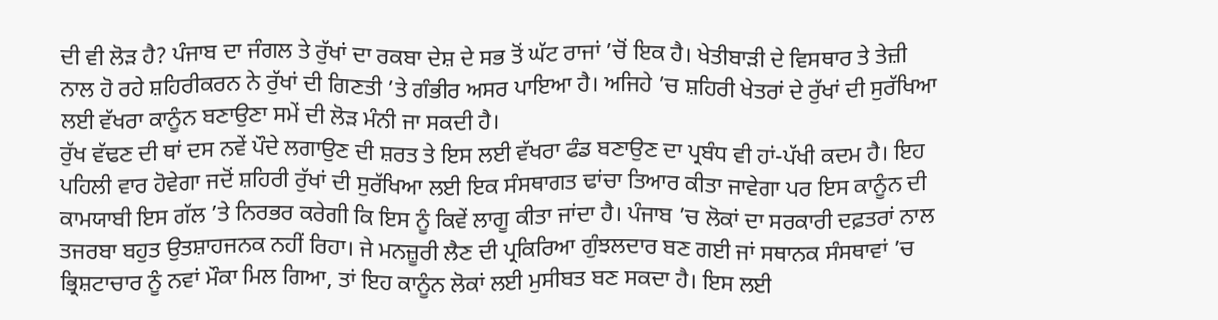ਦੀ ਵੀ ਲੋੜ ਹੈ? ਪੰਜਾਬ ਦਾ ਜੰਗਲ ਤੇ ਰੁੱਖਾਂ ਦਾ ਰਕਬਾ ਦੇਸ਼ ਦੇ ਸਭ ਤੋਂ ਘੱਟ ਰਾਜਾਂ ’ਚੋਂ ਇਕ ਹੈ। ਖੇਤੀਬਾੜੀ ਦੇ ਵਿਸਥਾਰ ਤੇ ਤੇਜ਼ੀ ਨਾਲ ਹੋ ਰਹੇ ਸ਼ਹਿਰੀਕਰਨ ਨੇ ਰੁੱਖਾਂ ਦੀ ਗਿਣਤੀ ’ਤੇ ਗੰਭੀਰ ਅਸਰ ਪਾਇਆ ਹੈ। ਅਜਿਹੇ ’ਚ ਸ਼ਹਿਰੀ ਖੇਤਰਾਂ ਦੇ ਰੁੱਖਾਂ ਦੀ ਸੁਰੱਖਿਆ ਲਈ ਵੱਖਰਾ ਕਾਨੂੰਨ ਬਣਾਉਣਾ ਸਮੇਂ ਦੀ ਲੋੜ ਮੰਨੀ ਜਾ ਸਕਦੀ ਹੈ।
ਰੁੱਖ ਵੱਢਣ ਦੀ ਥਾਂ ਦਸ ਨਵੇਂ ਪੌਦੇ ਲਗਾਉਣ ਦੀ ਸ਼ਰਤ ਤੇ ਇਸ ਲਈ ਵੱਖਰਾ ਫੰਡ ਬਣਾਉਣ ਦਾ ਪ੍ਰਬੰਧ ਵੀ ਹਾਂ-ਪੱਖੀ ਕਦਮ ਹੈ। ਇਹ ਪਹਿਲੀ ਵਾਰ ਹੋਵੇਗਾ ਜਦੋਂ ਸ਼ਹਿਰੀ ਰੁੱਖਾਂ ਦੀ ਸੁਰੱਖਿਆ ਲਈ ਇਕ ਸੰਸਥਾਗਤ ਢਾਂਚਾ ਤਿਆਰ ਕੀਤਾ ਜਾਵੇਗਾ ਪਰ ਇਸ ਕਾਨੂੰਨ ਦੀ ਕਾਮਯਾਬੀ ਇਸ ਗੱਲ ’ਤੇ ਨਿਰਭਰ ਕਰੇਗੀ ਕਿ ਇਸ ਨੂੰ ਕਿਵੇਂ ਲਾਗੂ ਕੀਤਾ ਜਾਂਦਾ ਹੈ। ਪੰਜਾਬ ’ਚ ਲੋਕਾਂ ਦਾ ਸਰਕਾਰੀ ਦਫ਼ਤਰਾਂ ਨਾਲ ਤਜਰਬਾ ਬਹੁਤ ਉਤਸ਼ਾਹਜਨਕ ਨਹੀਂ ਰਿਹਾ। ਜੇ ਮਨਜ਼ੂਰੀ ਲੈਣ ਦੀ ਪ੍ਰਕਿਰਿਆ ਗੁੰਝਲਦਾਰ ਬਣ ਗਈ ਜਾਂ ਸਥਾਨਕ ਸੰਸਥਾਵਾਂ ’ਚ ਭ੍ਰਿਸ਼ਟਾਚਾਰ ਨੂੰ ਨਵਾਂ ਮੌਕਾ ਮਿਲ ਗਿਆ, ਤਾਂ ਇਹ ਕਾਨੂੰਨ ਲੋਕਾਂ ਲਈ ਮੁਸੀਬਤ ਬਣ ਸਕਦਾ ਹੈ। ਇਸ ਲਈ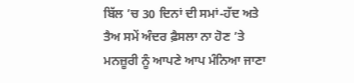ਬਿੱਲ ’ਚ 30 ਦਿਨਾਂ ਦੀ ਸਮਾਂ-ਹੱਦ ਅਤੇ ਤੈਅ ਸਮੇਂ ਅੰਦਰ ਫ਼ੈਸਲਾ ਨਾ ਹੋਣ ’ਤੇ ਮਨਜ਼ੂਰੀ ਨੂੰ ਆਪਣੇ ਆਪ ਮੰਨਿਆ ਜਾਣਾ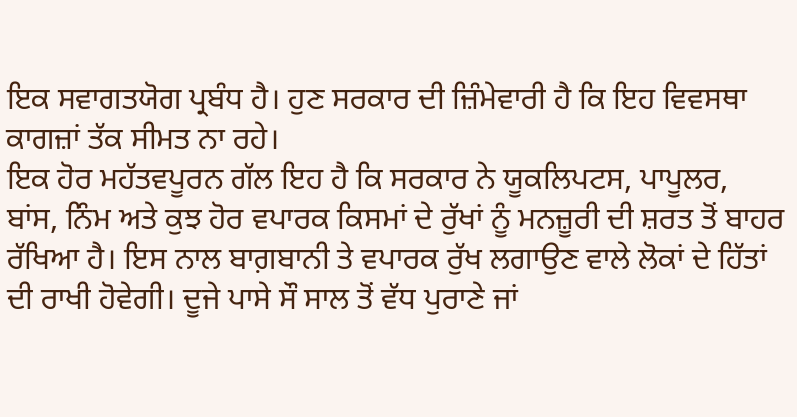ਇਕ ਸਵਾਗਤਯੋਗ ਪ੍ਰਬੰਧ ਹੈ। ਹੁਣ ਸਰਕਾਰ ਦੀ ਜ਼ਿੰਮੇਵਾਰੀ ਹੈ ਕਿ ਇਹ ਵਿਵਸਥਾ ਕਾਗਜ਼ਾਂ ਤੱਕ ਸੀਮਤ ਨਾ ਰਹੇ।
ਇਕ ਹੋਰ ਮਹੱਤਵਪੂਰਨ ਗੱਲ ਇਹ ਹੈ ਕਿ ਸਰਕਾਰ ਨੇ ਯੂਕਲਿਪਟਸ, ਪਾਪੂਲਰ, ਬਾਂਸ, ਨਿੰਮ ਅਤੇ ਕੁਝ ਹੋਰ ਵਪਾਰਕ ਕਿਸਮਾਂ ਦੇ ਰੁੱਖਾਂ ਨੂੰ ਮਨਜ਼ੂਰੀ ਦੀ ਸ਼ਰਤ ਤੋਂ ਬਾਹਰ ਰੱਖਿਆ ਹੈ। ਇਸ ਨਾਲ ਬਾਗ਼ਬਾਨੀ ਤੇ ਵਪਾਰਕ ਰੁੱਖ ਲਗਾਉਣ ਵਾਲੇ ਲੋਕਾਂ ਦੇ ਹਿੱਤਾਂ ਦੀ ਰਾਖੀ ਹੋਵੇਗੀ। ਦੂਜੇ ਪਾਸੇ ਸੌ ਸਾਲ ਤੋਂ ਵੱਧ ਪੁਰਾਣੇ ਜਾਂ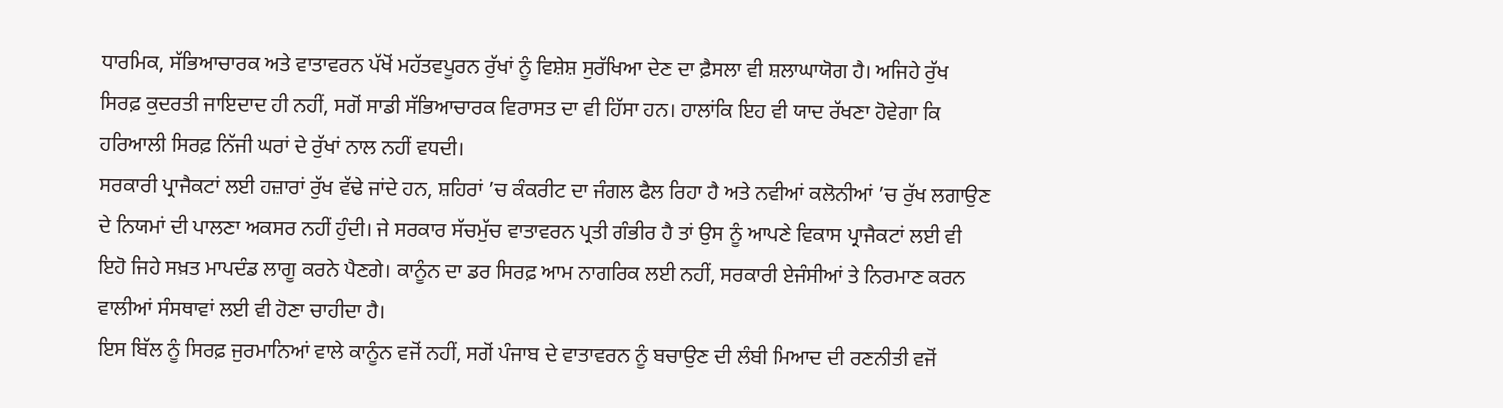ਧਾਰਮਿਕ, ਸੱਭਿਆਚਾਰਕ ਅਤੇ ਵਾਤਾਵਰਨ ਪੱਖੋਂ ਮਹੱਤਵਪੂਰਨ ਰੁੱਖਾਂ ਨੂੰ ਵਿਸ਼ੇਸ਼ ਸੁਰੱਖਿਆ ਦੇਣ ਦਾ ਫ਼ੈਸਲਾ ਵੀ ਸ਼ਲਾਘਾਯੋਗ ਹੈ। ਅਜਿਹੇ ਰੁੱਖ ਸਿਰਫ਼ ਕੁਦਰਤੀ ਜਾਇਦਾਦ ਹੀ ਨਹੀਂ, ਸਗੋਂ ਸਾਡੀ ਸੱਭਿਆਚਾਰਕ ਵਿਰਾਸਤ ਦਾ ਵੀ ਹਿੱਸਾ ਹਨ। ਹਾਲਾਂਕਿ ਇਹ ਵੀ ਯਾਦ ਰੱਖਣਾ ਹੋਵੇਗਾ ਕਿ ਹਰਿਆਲੀ ਸਿਰਫ਼ ਨਿੱਜੀ ਘਰਾਂ ਦੇ ਰੁੱਖਾਂ ਨਾਲ ਨਹੀਂ ਵਧਦੀ।
ਸਰਕਾਰੀ ਪ੍ਰਾਜੈਕਟਾਂ ਲਈ ਹਜ਼ਾਰਾਂ ਰੁੱਖ ਵੱਢੇ ਜਾਂਦੇ ਹਨ, ਸ਼ਹਿਰਾਂ ’ਚ ਕੰਕਰੀਟ ਦਾ ਜੰਗਲ ਫੈਲ ਰਿਹਾ ਹੈ ਅਤੇ ਨਵੀਆਂ ਕਲੋਨੀਆਂ ’ਚ ਰੁੱਖ ਲਗਾਉਣ ਦੇ ਨਿਯਮਾਂ ਦੀ ਪਾਲਣਾ ਅਕਸਰ ਨਹੀਂ ਹੁੰਦੀ। ਜੇ ਸਰਕਾਰ ਸੱਚਮੁੱਚ ਵਾਤਾਵਰਨ ਪ੍ਰਤੀ ਗੰਭੀਰ ਹੈ ਤਾਂ ਉਸ ਨੂੰ ਆਪਣੇ ਵਿਕਾਸ ਪ੍ਰਾਜੈਕਟਾਂ ਲਈ ਵੀ ਇਹੋ ਜਿਹੇ ਸਖ਼ਤ ਮਾਪਦੰਡ ਲਾਗੂ ਕਰਨੇ ਪੈਣਗੇ। ਕਾਨੂੰਨ ਦਾ ਡਰ ਸਿਰਫ਼ ਆਮ ਨਾਗਰਿਕ ਲਈ ਨਹੀਂ, ਸਰਕਾਰੀ ਏਜੰਸੀਆਂ ਤੇ ਨਿਰਮਾਣ ਕਰਨ ਵਾਲੀਆਂ ਸੰਸਥਾਵਾਂ ਲਈ ਵੀ ਹੋਣਾ ਚਾਹੀਦਾ ਹੈ।
ਇਸ ਬਿੱਲ ਨੂੰ ਸਿਰਫ਼ ਜੁਰਮਾਨਿਆਂ ਵਾਲੇ ਕਾਨੂੰਨ ਵਜੋਂ ਨਹੀਂ, ਸਗੋਂ ਪੰਜਾਬ ਦੇ ਵਾਤਾਵਰਨ ਨੂੰ ਬਚਾਉਣ ਦੀ ਲੰਬੀ ਮਿਆਦ ਦੀ ਰਣਨੀਤੀ ਵਜੋਂ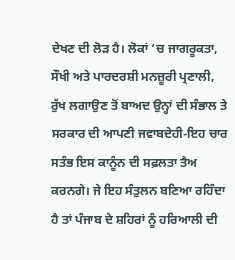ਦੇਖਣ ਦੀ ਲੋੜ ਹੈ। ਲੋਕਾਂ ’ਚ ਜਾਗਰੂਕਤਾ, ਸੌਖੀ ਅਤੇ ਪਾਰਦਰਸ਼ੀ ਮਨਜ਼ੂਰੀ ਪ੍ਰਣਾਲੀ, ਰੁੱਖ ਲਗਾਉਣ ਤੋਂ ਬਾਅਦ ਉਨ੍ਹਾਂ ਦੀ ਸੰਭਾਲ ਤੇ ਸਰਕਾਰ ਦੀ ਆਪਣੀ ਜਵਾਬਦੇਹੀ-ਇਹ ਚਾਰ ਸਤੰਭ ਇਸ ਕਾਨੂੰਨ ਦੀ ਸਫ਼ਲਤਾ ਤੈਅ ਕਰਨਗੇ। ਜੇ ਇਹ ਸੰਤੁਲਨ ਬਣਿਆ ਰਹਿੰਦਾ ਹੈ ਤਾਂ ਪੰਜਾਬ ਦੇ ਸ਼ਹਿਰਾਂ ਨੂੰ ਹਰਿਆਲੀ ਦੀ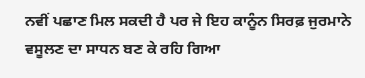ਨਵੀਂ ਪਛਾਣ ਮਿਲ ਸਕਦੀ ਹੈ ਪਰ ਜੇ ਇਹ ਕਾਨੂੰਨ ਸਿਰਫ਼ ਜੁਰਮਾਨੇ ਵਸੂਲਣ ਦਾ ਸਾਧਨ ਬਣ ਕੇ ਰਹਿ ਗਿਆ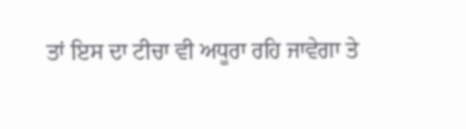ਤਾਂ ਇਸ ਦਾ ਟੀਚਾ ਵੀ ਅਧੂਰਾ ਰਹਿ ਜਾਵੇਗਾ ਤੇ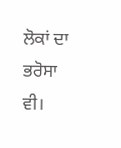ਲੋਕਾਂ ਦਾ ਭਰੋਸਾ ਵੀ।